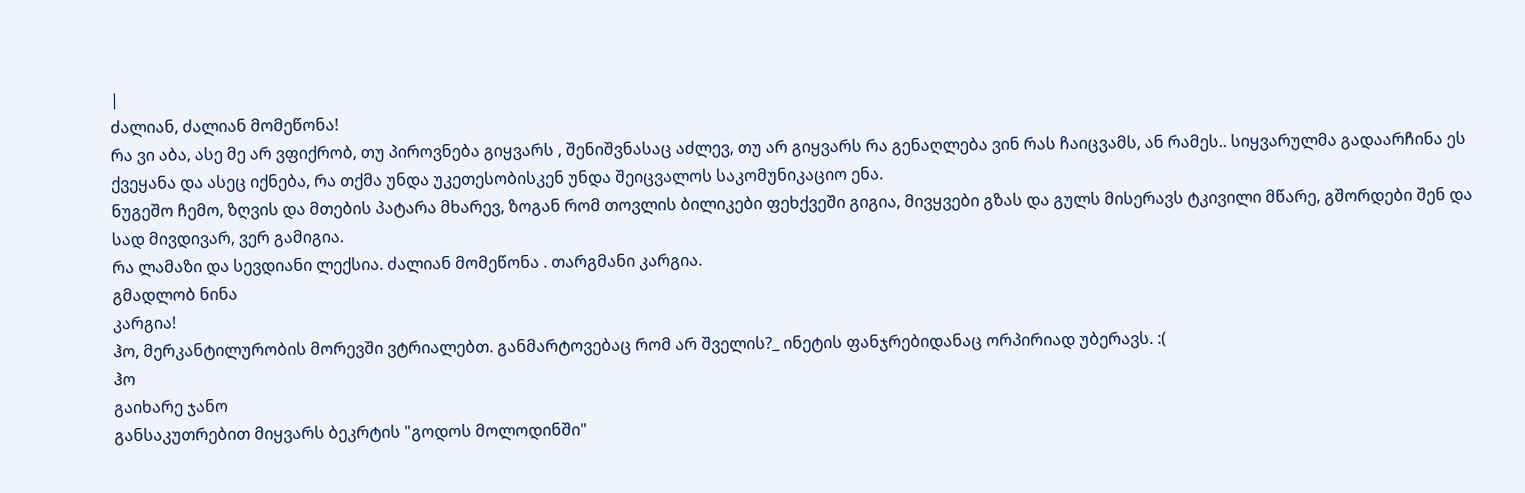|
ძალიან, ძალიან მომეწონა!
რა ვი აბა, ასე მე არ ვფიქრობ, თუ პიროვნება გიყვარს , შენიშვნასაც აძლევ, თუ არ გიყვარს რა გენაღლება ვინ რას ჩაიცვამს, ან რამეს.. სიყვარულმა გადაარჩინა ეს ქვეყანა და ასეც იქნება, რა თქმა უნდა უკეთესობისკენ უნდა შეიცვალოს საკომუნიკაციო ენა.
ნუგეშო ჩემო, ზღვის და მთების პატარა მხარევ, ზოგან რომ თოვლის ბილიკები ფეხქვეში გიგია, მივყვები გზას და გულს მისერავს ტკივილი მწარე, გშორდები შენ და სად მივდივარ, ვერ გამიგია.
რა ლამაზი და სევდიანი ლექსია. ძალიან მომეწონა . თარგმანი კარგია.
გმადლობ ნინა
კარგია!
ჰო, მერკანტილურობის მორევში ვტრიალებთ. განმარტოვებაც რომ არ შველის?_ ინეტის ფანჯრებიდანაც ორპირიად უბერავს. :(
ჰო
გაიხარე ჯანო
განსაკუთრებით მიყვარს ბეკრტის "გოდოს მოლოდინში"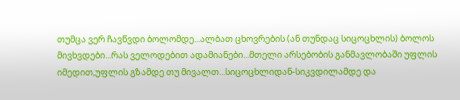თუმცა ვერ ჩავწვდი ბოლომდე...ალბათ ცხოვრების (ან თუნდაც სიცოცხლის) ბოლოს მივხვდები...რას ველოდებით ადამიანები...მთელი არსებობის განმავლობაში უფლის იმედით,უფლის გზამდე თუ მივალთ...სიცოცხლიდან-სიკვდილამდე და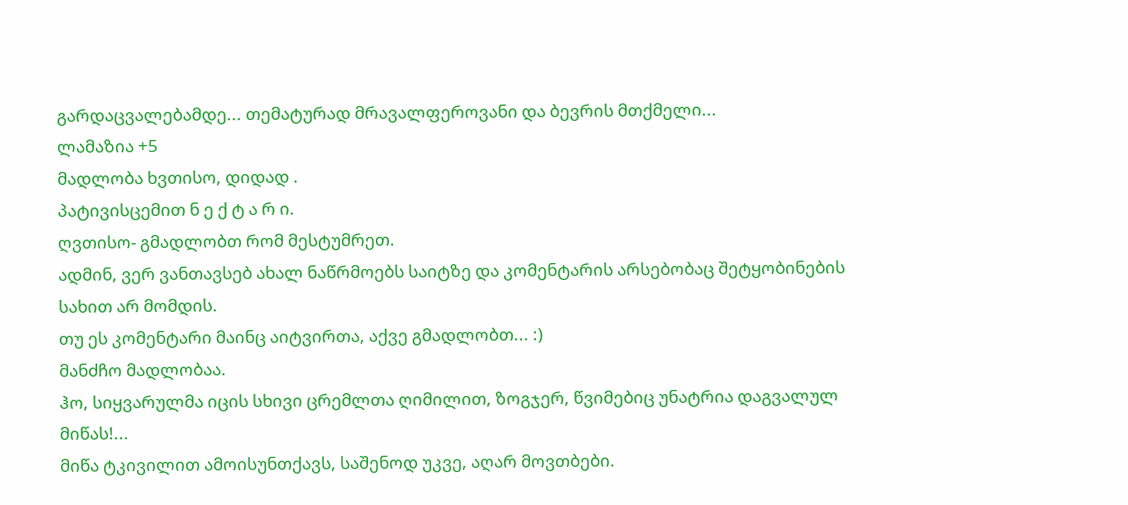გარდაცვალებამდე... თემატურად მრავალფეროვანი და ბევრის მთქმელი...
ლამაზია +5
მადლობა ხვთისო, დიდად .
პატივისცემით ნ ე ქ ტ ა რ ი.
ღვთისო- გმადლობთ რომ მესტუმრეთ.
ადმინ, ვერ ვანთავსებ ახალ ნაწრმოებს საიტზე და კომენტარის არსებობაც შეტყობინების სახით არ მომდის.
თუ ეს კომენტარი მაინც აიტვირთა, აქვე გმადლობთ... :)
მანძჩო მადლობაა.
ჰო, სიყვარულმა იცის სხივი ცრემლთა ღიმილით, ზოგჯერ, წვიმებიც უნატრია დაგვალულ მიწას!...
მიწა ტკივილით ამოისუნთქავს, საშენოდ უკვე, აღარ მოვთბები.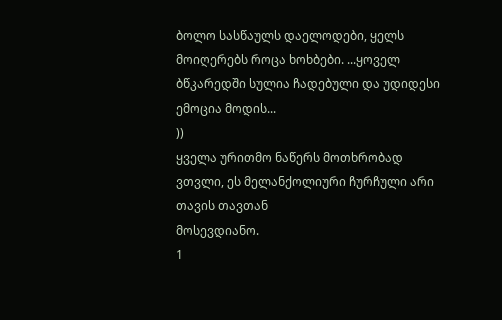ბოლო სასწაულს დაელოდები, ყელს მოიღერებს როცა ხოხბები. ...ყოველ ბწკარედში სულია ჩადებული და უდიდესი ემოცია მოდის...
))
ყველა ურითმო ნაწერს მოთხრობად ვთვლი, ეს მელანქოლიური ჩურჩული არი თავის თავთან
მოსევდიანო.
1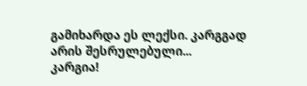გამიხარდა ეს ლექსი. კარგგად არის შესრულებული...
კარგია!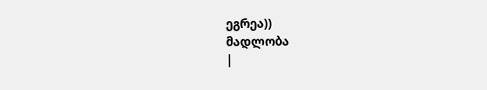ეგრეა))
მადლობა
|